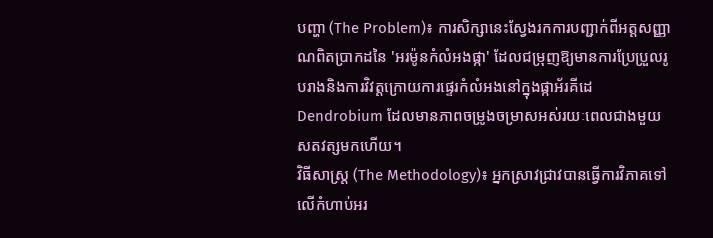បញ្ហា (The Problem)៖ ការសិក្សានេះស្វែងរកការបញ្ជាក់ពីអត្តសញ្ញាណពិតប្រាកដនៃ 'អរម៉ូនកំលំអងផ្កា' ដែលជម្រុញឱ្យមានការប្រែប្រួលរូបរាងនិងការវិវត្តក្រោយការផ្ទេរកំលំអងនៅក្នុងផ្កាអ័រគីដេ Dendrobium ដែលមានភាពចម្រូងចម្រាសអស់រយៈពេលជាងមួយសតវត្សមកហើយ។
វិធីសាស្ត្រ (The Methodology)៖ អ្នកស្រាវជ្រាវបានធ្វើការវិភាគទៅលើកំហាប់អរ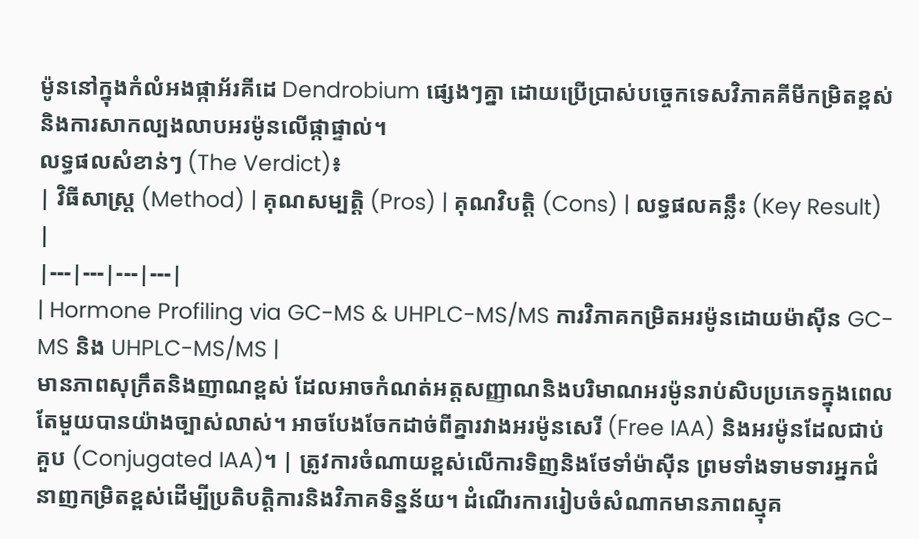ម៉ូននៅក្នុងកំលំអងផ្កាអ័រគីដេ Dendrobium ផ្សេងៗគ្នា ដោយប្រើប្រាស់បច្ចេកទេសវិភាគគីមីកម្រិតខ្ពស់ និងការសាកល្បងលាបអរម៉ូនលើផ្កាផ្ទាល់។
លទ្ធផលសំខាន់ៗ (The Verdict)៖
| វិធីសាស្ត្រ (Method) | គុណសម្បត្តិ (Pros) | គុណវិបត្តិ (Cons) | លទ្ធផលគន្លឹះ (Key Result) |
|---|---|---|---|
| Hormone Profiling via GC-MS & UHPLC-MS/MS ការវិភាគកម្រិតអរម៉ូនដោយម៉ាស៊ីន GC-MS និង UHPLC-MS/MS |
មានភាពសុក្រឹតនិងញាណខ្ពស់ ដែលអាចកំណត់អត្តសញ្ញាណនិងបរិមាណអរម៉ូនរាប់សិបប្រភេទក្នុងពេលតែមួយបានយ៉ាងច្បាស់លាស់។ អាចបែងចែកដាច់ពីគ្នារវាងអរម៉ូនសេរី (Free IAA) និងអរម៉ូនដែលជាប់គួប (Conjugated IAA)។ | ត្រូវការចំណាយខ្ពស់លើការទិញនិងថែទាំម៉ាស៊ីន ព្រមទាំងទាមទារអ្នកជំនាញកម្រិតខ្ពស់ដើម្បីប្រតិបត្តិការនិងវិភាគទិន្នន័យ។ ដំណើរការរៀបចំសំណាកមានភាពស្មុគ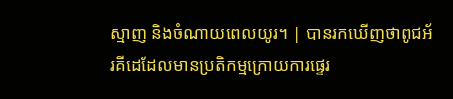ស្មាញ និងចំណាយពេលយូរ។ | បានរកឃើញថាពូជអ័រគីដេដែលមានប្រតិកម្មក្រោយការផ្ទេរ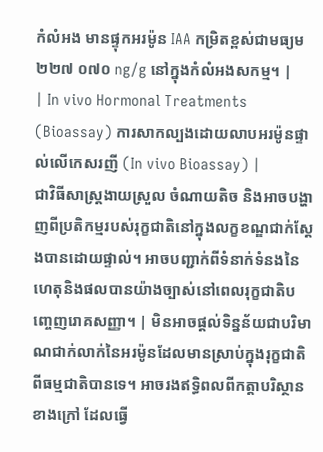កំលំអង មានផ្ទុកអរម៉ូន IAA កម្រិតខ្ពស់ជាមធ្យម ២២៧ ០៧០ ng/g នៅក្នុងកំលំអងសកម្ម។ |
| In vivo Hormonal Treatments (Bioassay) ការសាកល្បងដោយលាបអរម៉ូនផ្ទាល់លើកេសរញី (In vivo Bioassay) |
ជាវិធីសាស្ត្រងាយស្រួល ចំណាយតិច និងអាចបង្ហាញពីប្រតិកម្មរបស់រុក្ខជាតិនៅក្នុងលក្ខខណ្ឌជាក់ស្តែងបានដោយផ្ទាល់។ អាចបញ្ជាក់ពីទំនាក់ទំនងនៃហេតុនិងផលបានយ៉ាងច្បាស់នៅពេលរុក្ខជាតិបញ្ចេញរោគសញ្ញា។ | មិនអាចផ្តល់ទិន្នន័យជាបរិមាណជាក់លាក់នៃអរម៉ូនដែលមានស្រាប់ក្នុងរុក្ខជាតិពីធម្មជាតិបានទេ។ អាចរងឥទ្ធិពលពីកត្តាបរិស្ថានខាងក្រៅ ដែលធ្វើ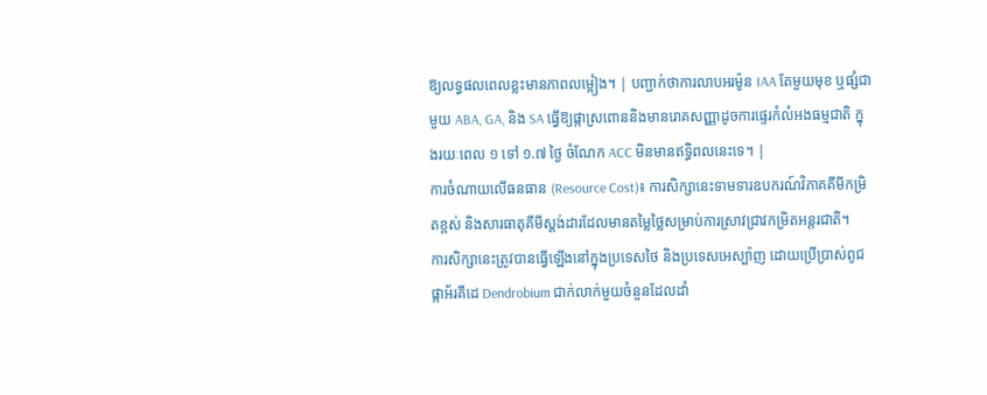ឱ្យលទ្ធផលពេលខ្លះមានភាពលម្អៀង។ | បញ្ជាក់ថាការលាបអរម៉ូន IAA តែមួយមុខ ឬផ្សំជាមួយ ABA, GA, និង SA ធ្វើឱ្យផ្កាស្រពោននិងមានរោគសញ្ញាដូចការផ្ទេរកំលំអងធម្មជាតិ ក្នុងរយៈពេល ១ ទៅ ១.៧ ថ្ងៃ ចំណែក ACC មិនមានឥទ្ធិពលនេះទេ។ |
ការចំណាយលើធនធាន (Resource Cost)៖ ការសិក្សានេះទាមទារឧបករណ៍វិភាគគីមីកម្រិតខ្ពស់ និងសារធាតុគីមីស្តង់ដារដែលមានតម្លៃថ្លៃសម្រាប់ការស្រាវជ្រាវកម្រិតអន្តរជាតិ។
ការសិក្សានេះត្រូវបានធ្វើឡើងនៅក្នុងប្រទេសថៃ និងប្រទេសអេស្ប៉ាញ ដោយប្រើប្រាស់ពូជផ្កាអ័រគីដេ Dendrobium ជាក់លាក់មួយចំនួនដែលដាំ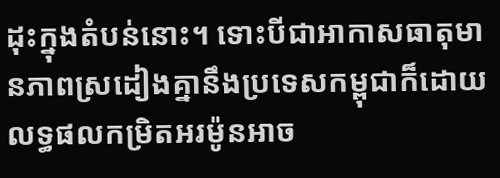ដុះក្នុងតំបន់នោះ។ ទោះបីជាអាកាសធាតុមានភាពស្រដៀងគ្នានឹងប្រទេសកម្ពុជាក៏ដោយ លទ្ធផលកម្រិតអរម៉ូនអាច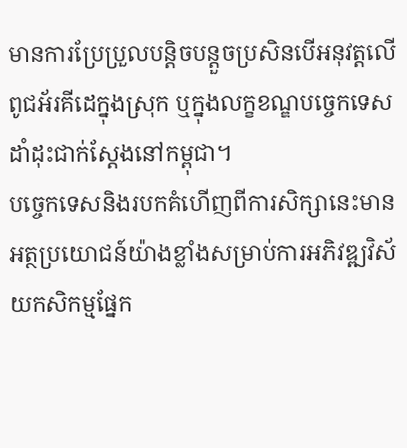មានការប្រែប្រួលបន្តិចបន្តួចប្រសិនបើអនុវត្តលើពូជអ័រគីដេក្នុងស្រុក ឬក្នុងលក្ខខណ្ឌបច្ចេកទេសដាំដុះជាក់ស្តែងនៅកម្ពុជា។
បច្ចេកទេសនិងរបកគំហើញពីការសិក្សានេះមានអត្ថប្រយោជន៍យ៉ាងខ្លាំងសម្រាប់ការអភិវឌ្ឍវិស័យកសិកម្មផ្នែក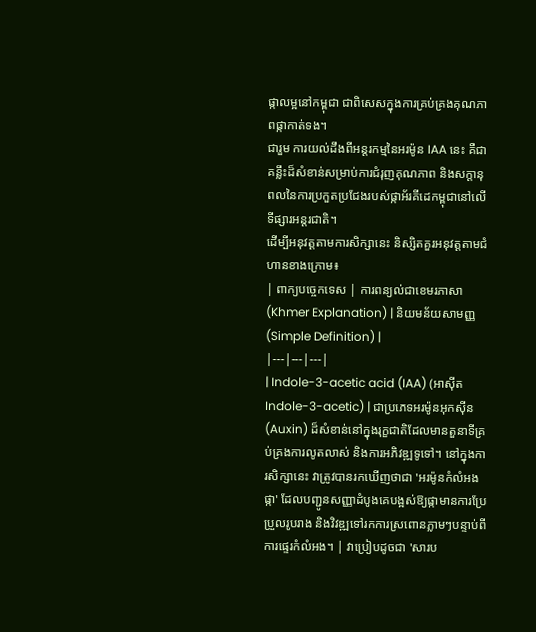ផ្កាលម្អនៅកម្ពុជា ជាពិសេសក្នុងការគ្រប់គ្រងគុណភាពផ្កាកាត់ទង។
ជារួម ការយល់ដឹងពីអន្តរកម្មនៃអរម៉ូន IAA នេះ គឺជាគន្លឹះដ៏សំខាន់សម្រាប់ការជំរុញគុណភាព និងសក្តានុពលនៃការប្រកួតប្រជែងរបស់ផ្កាអ័រគីដេកម្ពុជានៅលើទីផ្សារអន្តរជាតិ។
ដើម្បីអនុវត្តតាមការសិក្សានេះ និស្សិតគួរអនុវត្តតាមជំហានខាងក្រោម៖
| ពាក្យបច្ចេកទេស | ការពន្យល់ជាខេមរភាសា (Khmer Explanation) | និយមន័យសាមញ្ញ (Simple Definition) |
|---|---|---|
| Indole-3-acetic acid (IAA) (អាស៊ីត Indole-3-acetic) | ជាប្រភេទអរម៉ូនអុកស៊ីន (Auxin) ដ៏សំខាន់នៅក្នុងរុក្ខជាតិដែលមានតួនាទីគ្រប់គ្រងការលូតលាស់ និងការអភិវឌ្ឍទូទៅ។ នៅក្នុងការសិក្សានេះ វាត្រូវបានរកឃើញថាជា 'អរម៉ូនកំលំអងផ្កា' ដែលបញ្ជូនសញ្ញាដំបូងគេបង្អស់ឱ្យផ្កាមានការប្រែប្រួលរូបរាង និងវិវឌ្ឍទៅរកការស្រពោនភ្លាមៗបន្ទាប់ពីការផ្ទេរកំលំអង។ | វាប្រៀបដូចជា 'សារប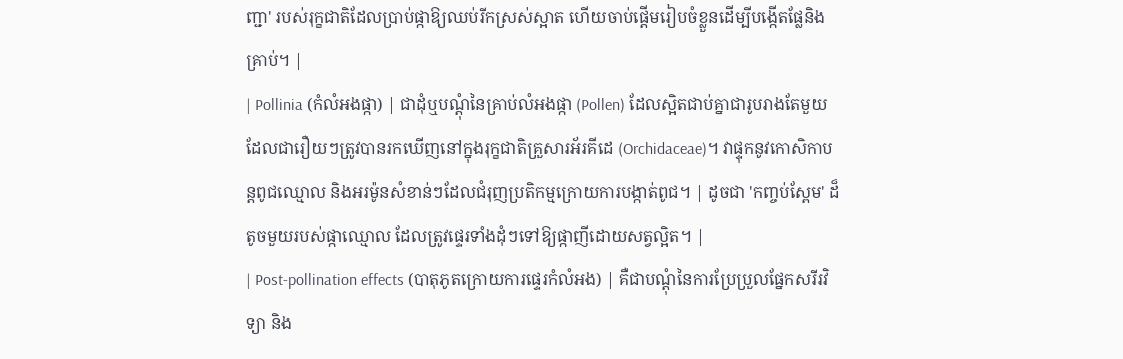ញ្ជា' របស់រុក្ខជាតិដែលប្រាប់ផ្កាឱ្យឈប់រីកស្រស់ស្អាត ហើយចាប់ផ្តើមរៀបចំខ្លួនដើម្បីបង្កើតផ្លែនិងគ្រាប់។ |
| Pollinia (កំលំអងផ្កា) | ជាដុំឬបណ្ដុំនៃគ្រាប់លំអងផ្កា (Pollen) ដែលស្អិតជាប់គ្នាជារូបរាងតែមួយ ដែលជារឿយៗត្រូវបានរកឃើញនៅក្នុងរុក្ខជាតិគ្រួសារអ័រគីដេ (Orchidaceae)។ វាផ្ទុកនូវកោសិកាបន្តពូជឈ្មោល និងអរម៉ូនសំខាន់ៗដែលជំរុញប្រតិកម្មក្រោយការបង្កាត់ពូជ។ | ដូចជា 'កញ្ចប់ស្ពែម' ដ៏តូចមួយរបស់ផ្កាឈ្មោល ដែលត្រូវផ្ទេរទាំងដុំៗទៅឱ្យផ្កាញីដោយសត្វល្អិត។ |
| Post-pollination effects (បាតុភូតក្រោយការផ្ទេរកំលំអង) | គឺជាបណ្ដុំនៃការប្រែប្រួលផ្នែកសរីរវិទ្យា និង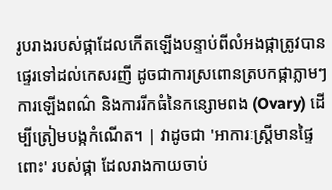រូបរាងរបស់ផ្កាដែលកើតឡើងបន្ទាប់ពីលំអងផ្កាត្រូវបានផ្ទេរទៅដល់កេសរញី ដូចជាការស្រពោនត្របកផ្កាភ្លាមៗ ការឡើងពណ៌ និងការរីកធំនៃកន្សោមពង (Ovary) ដើម្បីត្រៀមបង្កកំណើត។ | វាដូចជា 'អាការៈស្ត្រីមានផ្ទៃពោះ' របស់ផ្កា ដែលរាងកាយចាប់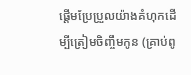ផ្តើមប្រែប្រួលយ៉ាងគំហុកដើម្បីត្រៀមចិញ្ចឹមកូន (គ្រាប់ពូ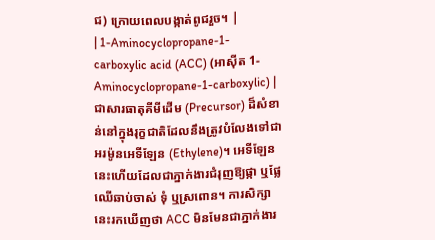ជ) ក្រោយពេលបង្កាត់ពូជរួច។ |
| 1-Aminocyclopropane-1-carboxylic acid (ACC) (អាស៊ីត 1-Aminocyclopropane-1-carboxylic) | ជាសារធាតុគីមីដើម (Precursor) ដ៏សំខាន់នៅក្នុងរុក្ខជាតិដែលនឹងត្រូវបំលែងទៅជាអរម៉ូនអេទីឡែន (Ethylene)។ អេទីឡែននេះហើយដែលជាភ្នាក់ងារជំរុញឱ្យផ្កា ឬផ្លែឈើឆាប់ចាស់ ទុំ ឬស្រពោន។ ការសិក្សានេះរកឃើញថា ACC មិនមែនជាភ្នាក់ងារ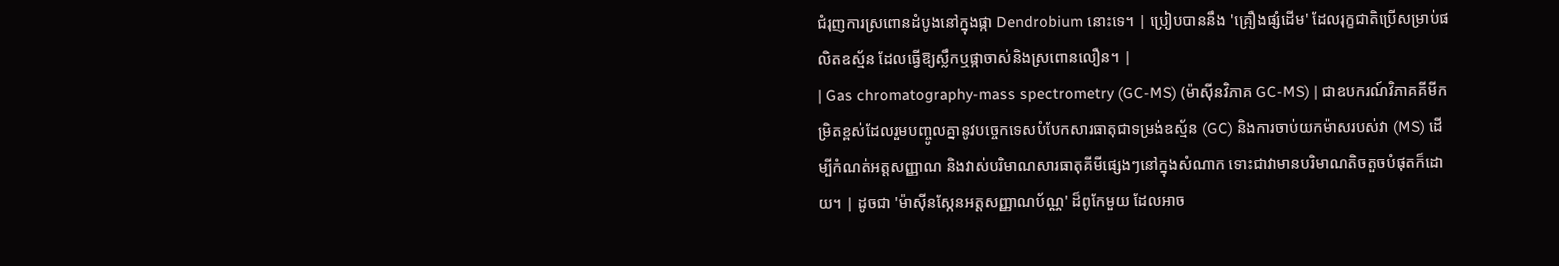ជំរុញការស្រពោនដំបូងនៅក្នុងផ្កា Dendrobium នោះទេ។ | ប្រៀបបាននឹង 'គ្រឿងផ្សំដើម' ដែលរុក្ខជាតិប្រើសម្រាប់ផលិតឧស្ម័ន ដែលធ្វើឱ្យស្លឹកឬផ្កាចាស់និងស្រពោនលឿន។ |
| Gas chromatography-mass spectrometry (GC-MS) (ម៉ាស៊ីនវិភាគ GC-MS) | ជាឧបករណ៍វិភាគគីមីកម្រិតខ្ពស់ដែលរួមបញ្ចូលគ្នានូវបច្ចេកទេសបំបែកសារធាតុជាទម្រង់ឧស្ម័ន (GC) និងការចាប់យកម៉ាសរបស់វា (MS) ដើម្បីកំណត់អត្តសញ្ញាណ និងវាស់បរិមាណសារធាតុគីមីផ្សេងៗនៅក្នុងសំណាក ទោះជាវាមានបរិមាណតិចតួចបំផុតក៏ដោយ។ | ដូចជា 'ម៉ាស៊ីនស្កែនអត្តសញ្ញាណប័ណ្ណ' ដ៏ពូកែមួយ ដែលអាច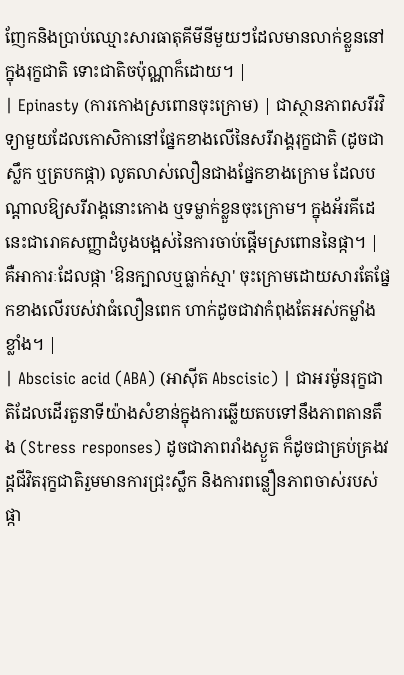ញែកនិងប្រាប់ឈ្មោះសារធាតុគីមីនីមួយៗដែលមានលាក់ខ្លួននៅក្នុងរុក្ខជាតិ ទោះជាតិចប៉ុណ្ណាក៏ដោយ។ |
| Epinasty (ការកោងស្រពោនចុះក្រោម) | ជាស្ថានភាពសរីរវិទ្យាមួយដែលកោសិកានៅផ្នែកខាងលើនៃសរីរាង្គរុក្ខជាតិ (ដូចជាស្លឹក ឬត្របកផ្កា) លូតលាស់លឿនជាងផ្នែកខាងក្រោម ដែលបណ្ដាលឱ្យសរីរាង្គនោះកោង ឬទម្លាក់ខ្លួនចុះក្រោម។ ក្នុងអ័រគីដេ នេះជារោគសញ្ញាដំបូងបង្អស់នៃការចាប់ផ្តើមស្រពោននៃផ្កា។ | គឺអាការៈដែលផ្កា 'ឱនក្បាលឬធ្លាក់ស្មា' ចុះក្រោមដោយសារតែផ្នែកខាងលើរបស់វាធំលឿនពេក ហាក់ដូចជាវាកំពុងតែអស់កម្លាំងខ្លាំង។ |
| Abscisic acid (ABA) (អាស៊ីត Abscisic) | ជាអរម៉ូនរុក្ខជាតិដែលដើរតួនាទីយ៉ាងសំខាន់ក្នុងការឆ្លើយតបទៅនឹងភាពតានតឹង (Stress responses) ដូចជាភាពរាំងស្ងួត ក៏ដូចជាគ្រប់គ្រងវដ្តជីវិតរុក្ខជាតិរួមមានការជ្រុះស្លឹក និងការពន្លឿនភាពចាស់របស់ផ្កា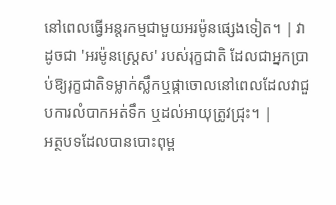នៅពេលធ្វើអន្តរកម្មជាមួយអរម៉ូនផ្សេងទៀត។ | វាដូចជា 'អរម៉ូនស្ត្រេស' របស់រុក្ខជាតិ ដែលជាអ្នកប្រាប់ឱ្យរុក្ខជាតិទម្លាក់ស្លឹកឬផ្កាចោលនៅពេលដែលវាជួបការលំបាកអត់ទឹក ឬដល់អាយុត្រូវជ្រុះ។ |
អត្ថបទដែលបានបោះពុម្ព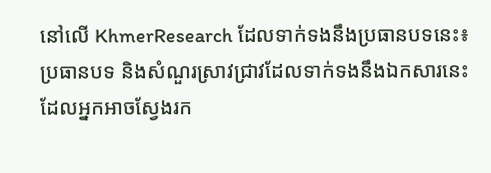នៅលើ KhmerResearch ដែលទាក់ទងនឹងប្រធានបទនេះ៖
ប្រធានបទ និងសំណួរស្រាវជ្រាវដែលទាក់ទងនឹងឯកសារនេះ ដែលអ្នកអាចស្វែងរក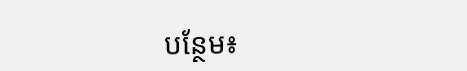បន្ថែម៖